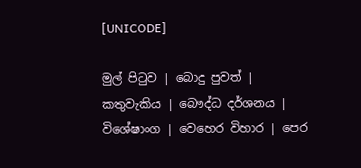[UNICODE]

මුල් පිටුව | බොදු පුවත් | කතුවැකිය | බෞද්ධ දර්ශනය | විශේෂාංග | වෙහෙර විහාර | පෙර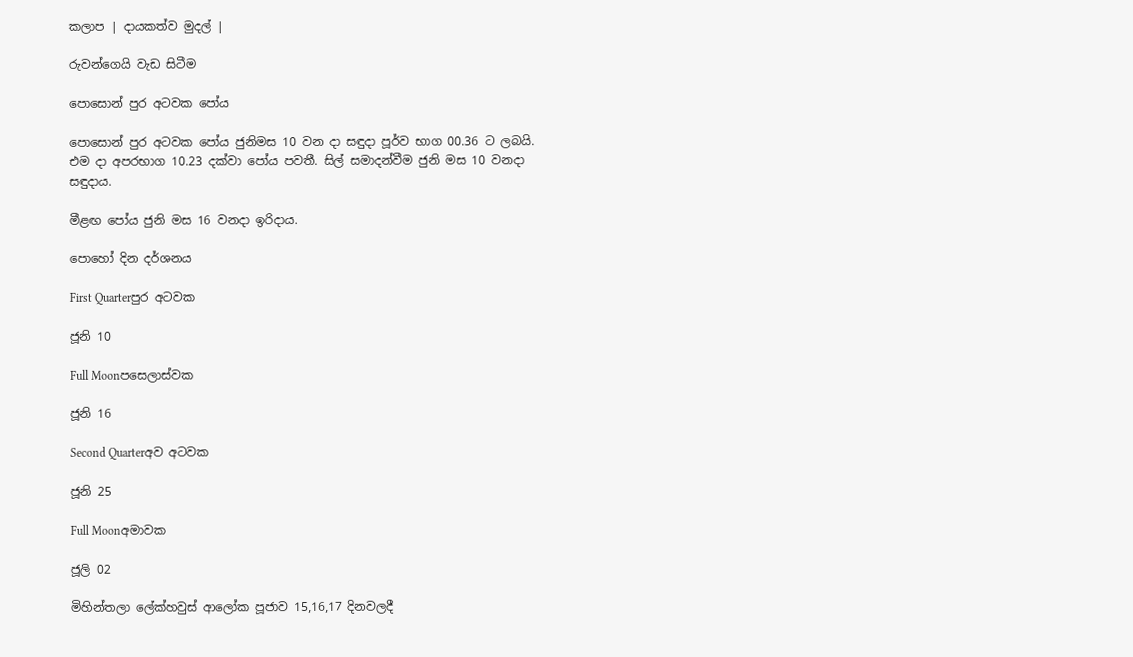කලාප | දායකත්ව මුදල් |

රුවන්ගෙයි වැඩ සිටීම

පොසොන් පුර අටවක පෝය

පොසොන් පුර අටවක පෝය ජුනිමස 10 වන දා සඳුදා පූර්ව භාග 00.36 ට ලබයි. එම දා අපරභාග 10.23 දක්වා පෝය පවතී. සිල් සමාදන්වීම ජුනි මස 10 වනදා සඳුදාය.

මීළඟ පෝය ජුනි මස 16 වනදා ඉරිදාය.

පොහෝ දින දර්ශනය

First Quarterපුර අටවක

ජූනි 10

Full Moonපසෙලාස්වක

ජූනි 16

Second Quarterඅව අටවක

ජූනි 25

Full Moonඅමාවක

ජූලි 02

මිහින්තලා ලේක්හවුස් ආලෝක පූජාව 15,16,17 දිනවලදී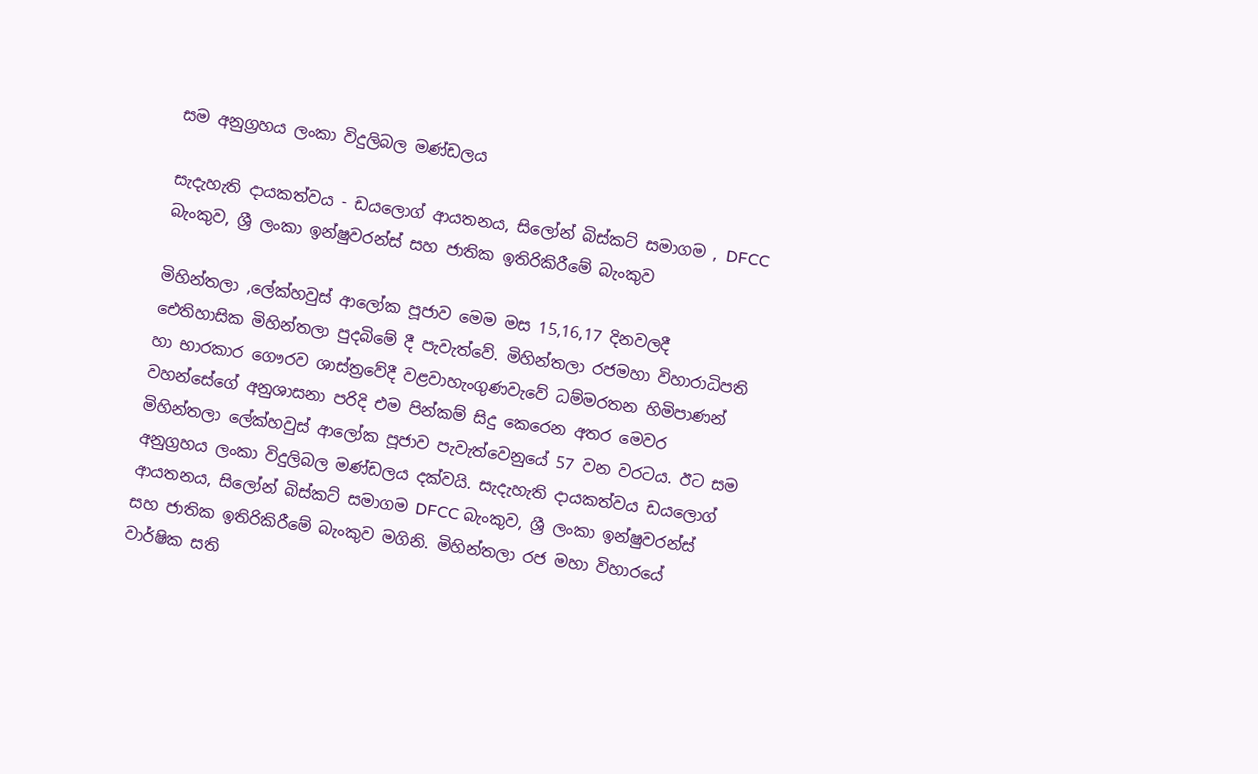සම අනුග්‍රහය ලංකා විදුලිබල මණ්ඩලය

සැදැහැති දායකත්වය - ඩයලොග් ආයතනය, සිලෝන් බිස්කට් සමාගම , DFCC බැංකුව, ශ්‍රී ලංකා ඉන්ෂුවරන්ස් සහ ජාතික ඉතිරිකිරීමේ බැංකුව

මිහින්තලා ,ලේක්හවුස් ආලෝක පූජාව මෙම මස 15,16,17 දිනවලදී ඓතිහාසික මිහින්තලා පුදබිමේ දී පැවැත්වේ. මිහින්තලා රජමහා විහාරාධිපති හා භාරකාර ගෞරව ශාස්ත්‍රවේදී වළවාහැංගුණවැවේ ධම්මරතන හිමිපාණන් වහන්සේගේ අනුශාසනා පරිදි එම පින්කම් සිදු කෙරෙන අතර මෙවර මිහින්තලා ලේක්හවුස් ආලෝක පූජාව පැවැත්වෙනුයේ 57 වන වරටය. ඊට සම අනුග්‍රහය ලංකා විදුලිබල මණ්ඩලය දක්වයි. සැදැහැති දායකත්වය ඩයලොග් ආයතනය, සිලෝන් බිස්කට් සමාගම DFCC බැංකුව, ශ්‍රී ලංකා ඉන්ෂුවරන්ස් සහ ජාතික ඉතිරිකිරීමේ බැංකුව මගිනි. මිහින්තලා රජ මහා විහාරයේ වාර්ෂික සති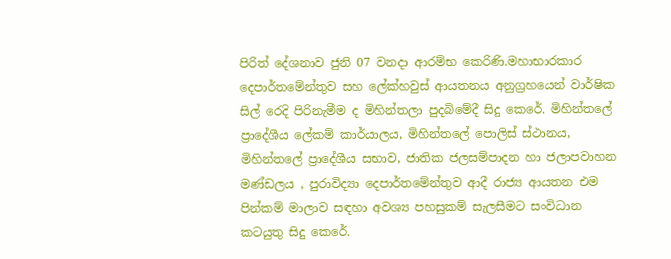පිරිත් දේශනාව ජුනි 07 වනදා ආරම්භ කෙරිණි.මහාභාරකාර දෙපාර්තමේන්තුව සහ ලේක්හවුස් ආයතනය අනුග්‍රහයෙන් වාර්ෂික සිල් රෙදි පිරිනැමීම ද මිහින්තලා පුදබිමේදී සිදු කෙරේ. මිහින්තලේ ප්‍රාදේශීය ලේකම් කාර්යාලය, මිහින්තලේ පොලිස් ස්ථානය, මිහින්තලේ ප්‍රාදේශීය සභාව, ජාතික ජලසම්පාදන හා ජලාපවාහන මණ්ඩලය , පුරාවිද්‍යා දෙපාර්තමේන්තුව ආදී රාජ්‍ය ආයතන එම පින්කම් මාලාව සඳහා අවශ්‍ය පහසුකම් සැලසීමට සංවිධාන කටයුතු සිදු කෙරේ.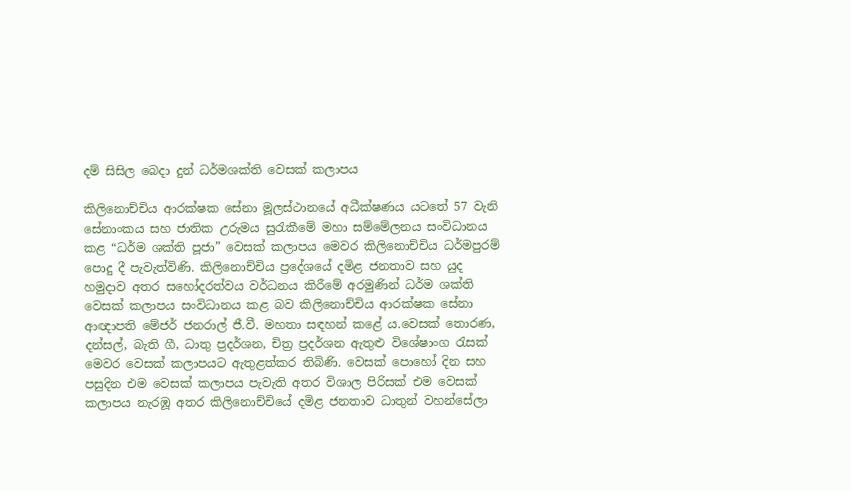දම් සිසිල බෙදා දුන් ධර්මශක්ති වෙසක් කලාපය

කිලිනොච්චිය ආරක්ෂක සේනා මූලස්ථානයේ අධීක්ෂණය යටතේ 57 වැනි සේනාංකය සහ ජාතික උරුමය සුරැකීමේ මහා සම්මේලනය සංවිධානය කළ “ධර්ම ශක්ති පූජා” වෙසක් කලාපය මෙවර කිලිනොච්චිය ධර්මපුරම් පොදු දී පැවැත්විණි. කිලිනොච්චිය ප්‍රදේශයේ දමිළ ජනතාව සහ යුද හමුදාව අතර සහෝදරත්වය වර්ධනය කිරීමේ අරමුණින් ධර්ම ශක්ති වෙසක් කලාපය සංවිධානය කළ බව කිලිනොච්චිය ආරක්ෂක සේනා ආඥාපති මේජර් ජනරාල් ජී.වී. මහතා සඳහන් කළේ ය.වෙසක් තොරණ, දන්සල්, බැති ගී, ධාතු ප්‍රදර්ශන, චිත්‍ර ප්‍රදර්ශන ඇතුළු විශේෂාංග රැසක් මෙවර වෙසක් කලාපයට ඇතුළත්කර තිබිණි. වෙසක් පොහෝ දින සහ පසුදින එම වෙසක් කලාපය පැවැති අතර විශාල පිරිසක් එම වෙසක් කලාපය නැරඹූ අතර කිලිනොච්චියේ දමිළ ජනතාව ධාතුන් වහන්සේලා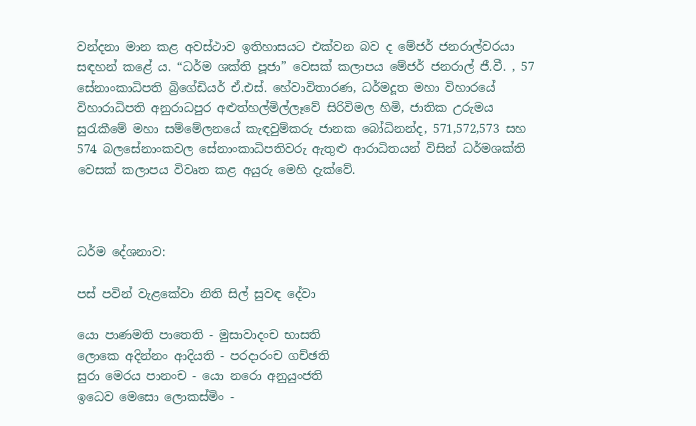වන්දනා මාන කළ අවස්ථාව ඉතිහාසයට එක්වන බව ද මේජර් ජනරාල්වරයා සඳහන් කළේ ය. “ධර්ම ශක්ති පූජා” වෙසක් කලාපය මේජර් ජනරාල් ජී.වී. , 57 සේනාංකාධිපති බ්‍රිගේඩියර් ඒ.එස්. හේවාවිතාරණ, ධර්මදූත මහා විහාරයේ විහාරාධිපති අනුරාධපුර අළුත්හල්මිල්ලෑවේ සිරිවිමල හිමි, ජාතික උරුමය සුරැකීමේ මහා සම්මේලනයේ කැඳවුම්කරු ජානක බෝධිනන්ද, 571,572,573 සහ 574 බලසේනාංකවල සේනාංකාධිපතිවරු ඇතුළු ආරාධිතයන් විසින් ධර්මශක්ති වෙසක් කලාපය විවෘත කළ අයුරු මෙහි දැක්වේ.



ධර්ම දේශනාව:

පස් පවින් වැළකේවා නිති සිල් සුවඳ දේවා

යො පාණමති පාතෙති - මුසාවාදංච භාසති
ලොකෙ අදින්නං ආදියති - පරදාරංච ගච්ඡති
සුරා මෙරය පානංච - යො නරො අනුයුංජති
ඉධෙව මෙසො ලොකස්මිං -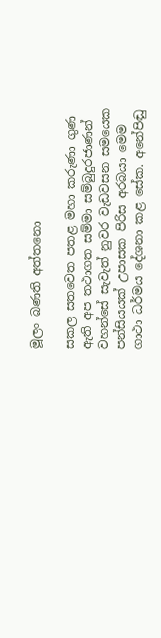මූලං බණති අත්තනො

සකල සතවෙත පතළ මහා කරුණා ගුණ ඇති අප තථාගත සම්මා සම්බුදුරජාණන් වහන්සේ සැවැත් නුවර වැඩවසන සමයෙක පන්සියයක් උපාසක පිරිස අරබයා මෙම ගාථා ධර්මය දේශනා කළ සේක. අනේපිඬු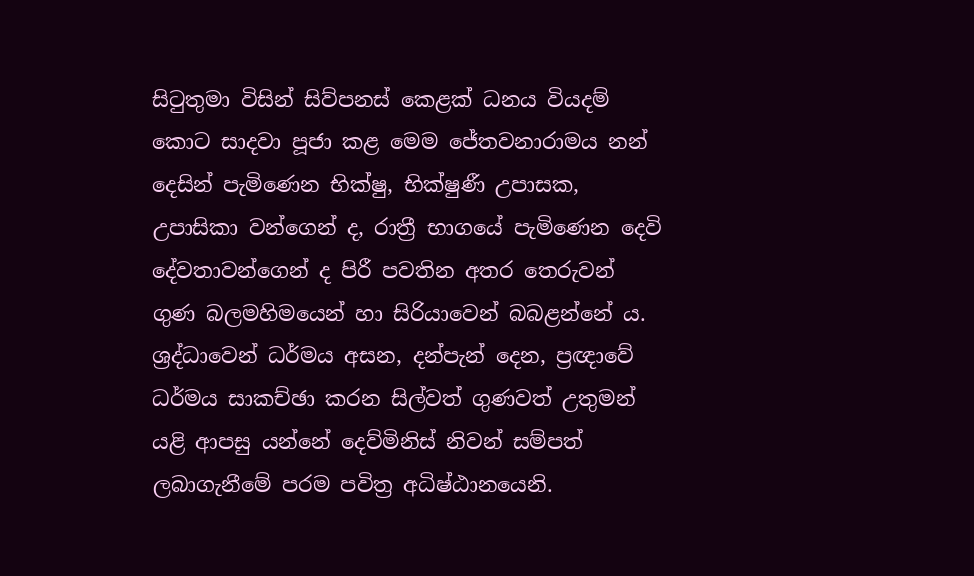සිටුතුමා විසින් සිව්පනස් කෙළක් ධනය වියදම් කොට සාදවා පූජා කළ මෙම ජේතවනාරාමය නන් දෙසින් පැමිණෙන භික්ෂු, භික්ෂුණී උපාසක, උපාසිකා වන්ගෙන් ද, රාත්‍රී භාගයේ පැමිණෙන දෙවි දේවතාවන්ගෙන් ද පිරී පවතින අතර තෙරුවන් ගුණ බලමහිමයෙන් හා සිරියාවෙන් බබළන්නේ ය. ශ්‍රද්ධාවෙන් ධර්මය අසන, දන්පැන් දෙන, ප්‍රඥාවේ ධර්මය සාකච්ඡා කරන සිල්වත් ගුණවත් උතුමන් යළි ආපසු යන්නේ දෙව්මිනිස් නිවන් සම්පත් ලබාගැනීමේ පරම පවිත්‍ර අධිෂ්ඨානයෙනි.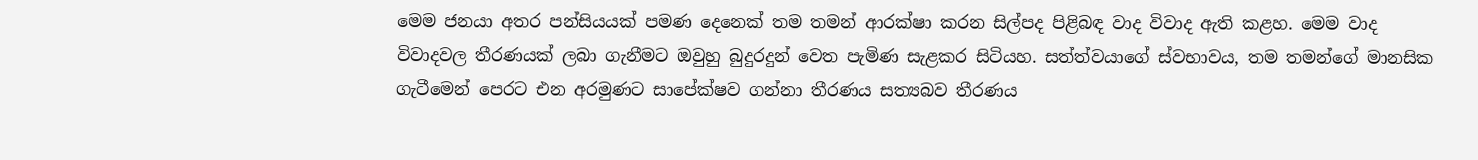මෙම ජනයා අතර පන්සියයක් පමණ දෙනෙක් තම තමන් ආරක්ෂා කරන සිල්පද පිළිබඳ වාද විවාද ඇති කළහ. මෙම වාද විවාදවල තීරණයක් ලබා ගැනීමට ඔවුහු බුදුරදුන් වෙත පැමිණ සැළකර සිටියහ. සත්ත්වයාගේ ස්වභාවය, තම තමන්ගේ මානසික ගැටීමෙන් පෙරට එන අරමුණට සාපේක්ෂව ගන්නා තීරණය සත්‍යබව තීරණය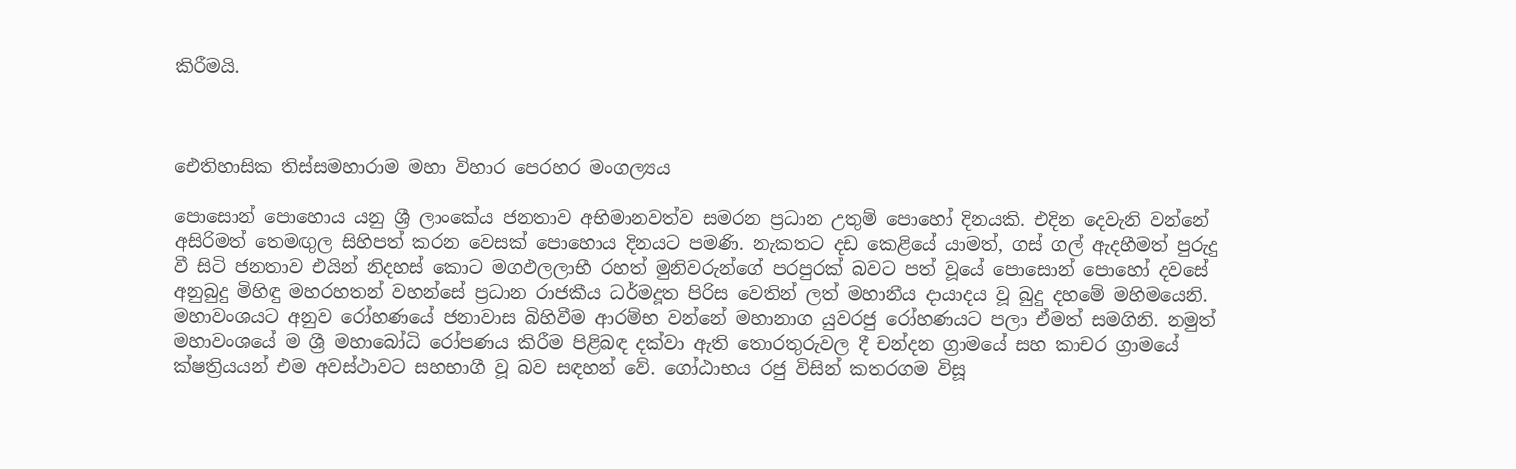කිරීමයි.



ඓතිහාසික තිස්සමහාරාම මහා විහාර පෙරහර මංගල්‍යය

පොසොන් පොහොය යනු ශ්‍රී ලාංකේය ජනතාව අභිමානවත්ව සමරන ප්‍රධාන උතුම් පොහෝ දිනයකි. එදින දෙවැනි වන්නේ අසිරිමත් තෙමඟුල සිහිපත් කරන වෙසක් පොහොය දිනයට පමණි. නැකතට දඩ කෙළියේ යාමත්, ගස් ගල් ඇදහීමත් පුරුදු වී සිටි ජනතාව එයින් නිදහස් කොට මගඵලලාභී රහත් මුනිවරුන්ගේ පරපුරක් බවට පත් වූයේ පොසොන් පොහෝ දවසේ අනුබුදු මිහිඳු මහරහතන් වහන්සේ ප්‍රධාන රාජකීය ධර්මදූත පිරිස වෙතින් ලත් මහානීය දායාදය වූ බුදු දහමේ මහිමයෙනි. මහාවංශයට අනුව රෝහණයේ ජනාවාස බිහිවීම ආරම්භ වන්නේ මහානාග යුවරජු රෝහණයට පලා ඒමත් සමගිනි. නමුත් මහාවංශයේ ම ශ්‍රී මහාබෝධි රෝපණය කිරීම පිළිබඳ දක්වා ඇති තොරතුරුවල දී චන්දන ග්‍රාමයේ සහ කාචර ග්‍රාමයේ ක්ෂත්‍රියයන් එම අවස්ථාවට සහභාගී වූ බව සඳහන් වේ. ගෝඨාභය රජු විසින් කතරගම විසූ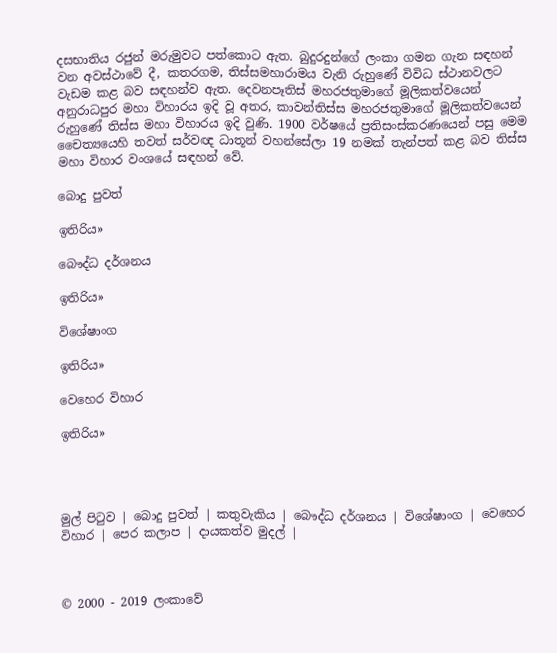දසභාතිය රජුන් මරුමුවට පත්කොට ඇත. බුදුරදුන්ගේ ලංකා ගමන ගැන සඳහන් වන අවස්ථාවේ දී, කතරගම, තිස්සමහාරාමය වැනි රුහුණේ විවිධ ස්ථානවලට වැඩම කළ බව සඳහන්ව ඇත. දෙවනපෑතිස් මහරජතුමාගේ මූලිකත්වයෙන් අනුරාධපුර මහා විහාරය ඉදි වූ අතර, කාවන්තිස්ස මහරජතුමාගේ මූලිකත්වයෙන් රුහුණේ තිස්ස මහා විහාරය ඉදි වුණි. 1900 වර්ෂයේ ප්‍රතිසංස්කරණයෙන් පසු මෙම චෛත්‍යයෙහි තවත් සර්වඥ ධාතූන් වහන්සේලා 19 නමක් තැන්පත් කළ බව තිස්ස මහා විහාර වංශයේ සඳහන් වේ.

බොදු පුවත්

ඉතිරිය»

බෞද්ධ දර්ශනය

ඉතිරිය»

විශේෂාංග

ඉතිරිය»

වෙහෙර විහාර

ඉතිරිය»




මුල් පිටුව | බොදු පුවත් | කතුවැකිය | බෞද්ධ දර්ශනය | විශේෂාංග | වෙහෙර විහාර | පෙර කලාප | දායකත්ව මුදල් |



© 2000 - 2019 ලංකාවේ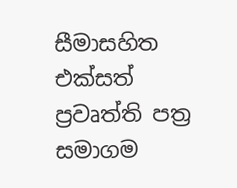සීමාසහිත එක්සත් ප්‍රවෘත්ති පත්‍ර සමාගම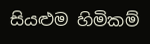සියළුම හිමිකම්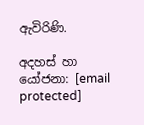ඇවිරිණි.

අදහස් හා යෝජනා: [email protected]